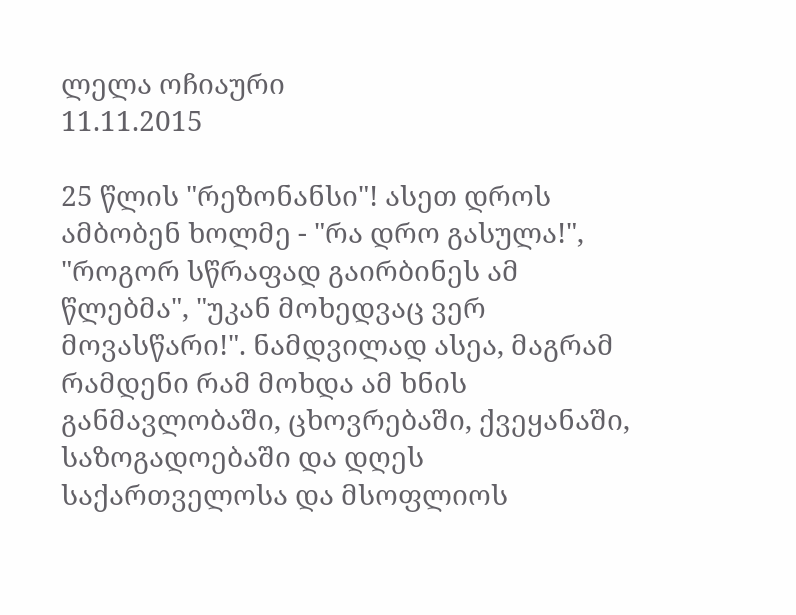ლელა ოჩიაური
11.11.2015

25 წლის "რეზონანსი"! ასეთ დროს ამბობენ ხოლმე - "რა დრო გასულა!", "როგორ სწრაფად გაირბინეს ამ წლებმა", "უკან მოხედვაც ვერ მოვასწარი!". ნამდვილად ასეა, მაგრამ რამდენი რამ მოხდა ამ ხნის განმავლობაში, ცხოვრებაში, ქვეყანაში, საზოგადოებაში და დღეს საქართველოსა და მსოფლიოს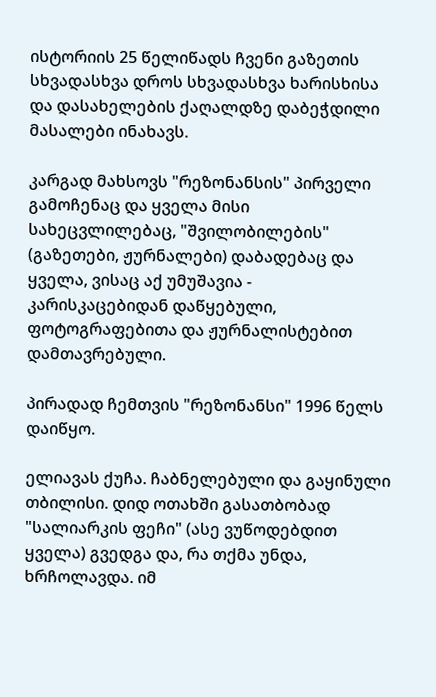ისტორიის 25 წელიწადს ჩვენი გაზეთის სხვადასხვა დროს სხვადასხვა ხარისხისა და დასახელების ქაღალდზე დაბეჭდილი მასალები ინახავს.

კარგად მახსოვს "რეზონანსის" პირველი გამოჩენაც და ყველა მისი სახეცვლილებაც, "შვილობილების" (გაზეთები, ჟურნალები) დაბადებაც და ყველა, ვისაც აქ უმუშავია - კარისკაცებიდან დაწყებული, ფოტოგრაფებითა და ჟურნალისტებით დამთავრებული.

პირადად ჩემთვის "რეზონანსი" 1996 წელს დაიწყო.

ელიავას ქუჩა. ჩაბნელებული და გაყინული თბილისი. დიდ ოთახში გასათბობად "სალიარკის ფეჩი" (ასე ვუწოდებდით ყველა) გვედგა და, რა თქმა უნდა, ხრჩოლავდა. იმ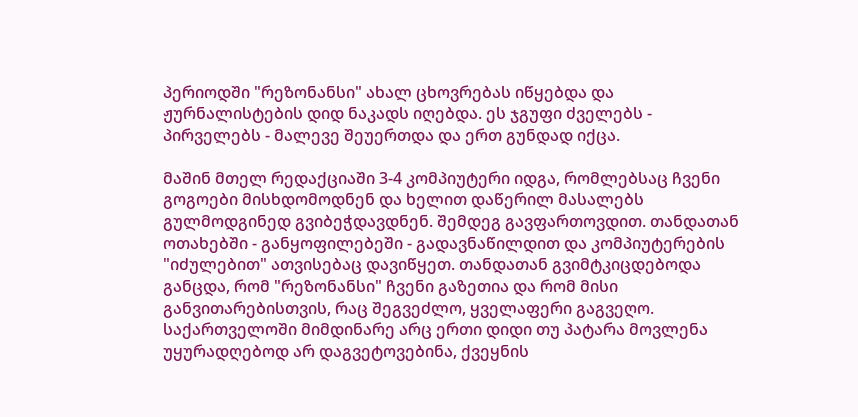პერიოდში "რეზონანსი" ახალ ცხოვრებას იწყებდა და ჟურნალისტების დიდ ნაკადს იღებდა. ეს ჯგუფი ძველებს - პირველებს - მალევე შეუერთდა და ერთ გუნდად იქცა.

მაშინ მთელ რედაქციაში 3-4 კომპიუტერი იდგა, რომლებსაც ჩვენი გოგოები მისხდომოდნენ და ხელით დაწერილ მასალებს გულმოდგინედ გვიბეჭდავდნენ. შემდეგ გავფართოვდით. თანდათან ოთახებში - განყოფილებეში - გადავნაწილდით და კომპიუტერების "იძულებით" ათვისებაც დავიწყეთ. თანდათან გვიმტკიცდებოდა განცდა, რომ "რეზონანსი" ჩვენი გაზეთია და რომ მისი განვითარებისთვის, რაც შეგვეძლო, ყველაფერი გაგვეღო. საქართველოში მიმდინარე არც ერთი დიდი თუ პატარა მოვლენა უყურადღებოდ არ დაგვეტოვებინა, ქვეყნის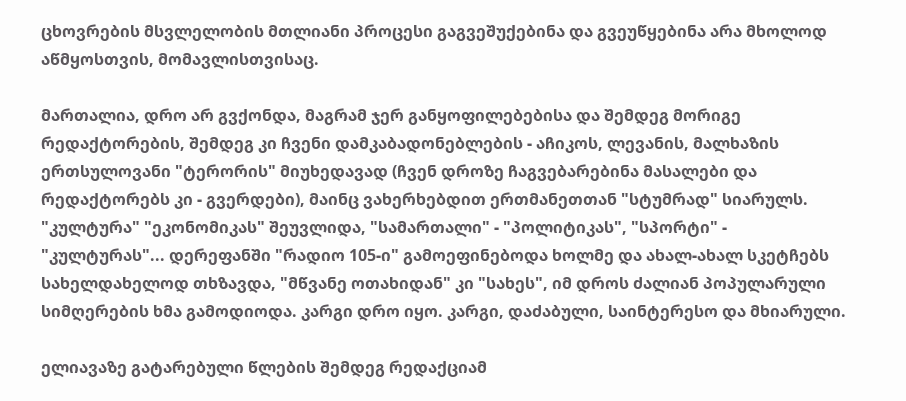ცხოვრების მსვლელობის მთლიანი პროცესი გაგვეშუქებინა და გვეუწყებინა არა მხოლოდ აწმყოსთვის, მომავლისთვისაც.

მართალია, დრო არ გვქონდა, მაგრამ ჯერ განყოფილებებისა და შემდეგ მორიგე რედაქტორების, შემდეგ კი ჩვენი დამკაბადონებლების - აჩიკოს, ლევანის, მალხაზის ერთსულოვანი "ტერორის" მიუხედავად (ჩვენ დროზე ჩაგვებარებინა მასალები და რედაქტორებს კი - გვერდები), მაინც ვახერხებდით ერთმანეთთან "სტუმრად" სიარულს. "კულტურა" "ეკონომიკას" შეუვლიდა, "სამართალი" - "პოლიტიკას", "სპორტი" - "კულტურას"... დერეფანში "რადიო 105-ი" გამოეფინებოდა ხოლმე და ახალ-ახალ სკეტჩებს სახელდახელოდ თხზავდა, "მწვანე ოთახიდან" კი "სახეს", იმ დროს ძალიან პოპულარული სიმღერების ხმა გამოდიოდა. კარგი დრო იყო. კარგი, დაძაბული, საინტერესო და მხიარული.

ელიავაზე გატარებული წლების შემდეგ რედაქციამ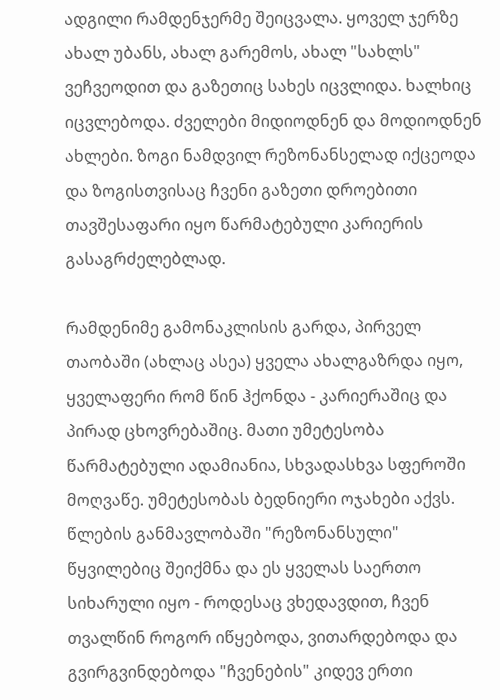ადგილი რამდენჯერმე შეიცვალა. ყოველ ჯერზე ახალ უბანს, ახალ გარემოს, ახალ "სახლს" ვეჩვეოდით და გაზეთიც სახეს იცვლიდა. ხალხიც იცვლებოდა. ძველები მიდიოდნენ და მოდიოდნენ ახლები. ზოგი ნამდვილ რეზონანსელად იქცეოდა და ზოგისთვისაც ჩვენი გაზეთი დროებითი თავშესაფარი იყო წარმატებული კარიერის გასაგრძელებლად.

რამდენიმე გამონაკლისის გარდა, პირველ თაობაში (ახლაც ასეა) ყველა ახალგაზრდა იყო, ყველაფერი რომ წინ ჰქონდა - კარიერაშიც და პირად ცხოვრებაშიც. მათი უმეტესობა წარმატებული ადამიანია, სხვადასხვა სფეროში მოღვაწე. უმეტესობას ბედნიერი ოჯახები აქვს. წლების განმავლობაში "რეზონანსული" წყვილებიც შეიქმნა და ეს ყველას საერთო სიხარული იყო - როდესაც ვხედავდით, ჩვენ თვალწინ როგორ იწყებოდა, ვითარდებოდა და გვირგვინდებოდა "ჩვენების" კიდევ ერთი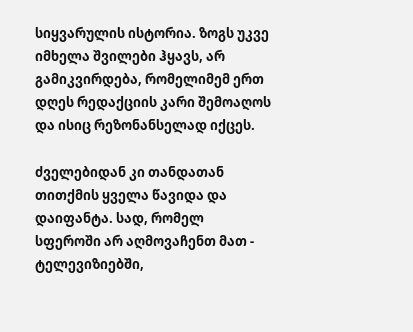სიყვარულის ისტორია. ზოგს უკვე იმხელა შვილები ჰყავს, არ გამიკვირდება, რომელიმემ ერთ დღეს რედაქციის კარი შემოაღოს და ისიც რეზონანსელად იქცეს.

ძველებიდან კი თანდათან თითქმის ყველა წავიდა და დაიფანტა. სად, რომელ სფეროში არ აღმოვაჩენთ მათ - ტელევიზიებში,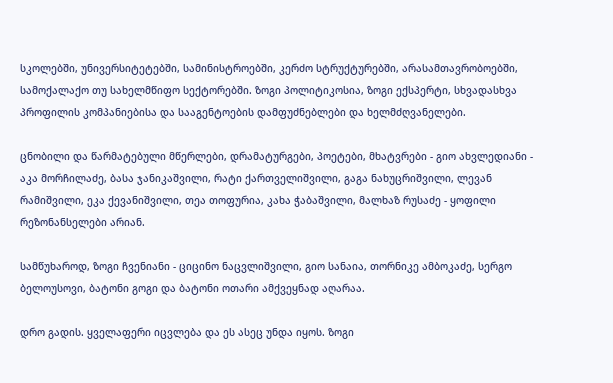სკოლებში, უნივერსიტეტებში, სამინისტროებში, კერძო სტრუქტურებში, არასამთავრობოებში, სამოქალაქო თუ სახელმწიფო სექტორებში. ზოგი პოლიტიკოსია, ზოგი ექსპერტი, სხვადასხვა პროფილის კომპანიებისა და სააგენტოების დამფუძნებლები და ხელმძღვანელები.

ცნობილი და წარმატებული მწერლები, დრამატურგები, პოეტები, მხატვრები - გიო ახვლედიანი - აკა მორჩილაძე, ბასა ჯანიკაშვილი, რატი ქართველიშვილი, გაგა ნახუცრიშვილი, ლევან რამიშვილი, ეკა ქევანიშვილი, თეა თოფურია, კახა ჭაბაშვილი, მალხაზ რუსაძე - ყოფილი რეზონანსელები არიან.

სამწუხაროდ, ზოგი ჩვენიანი - ციცინო ნაცვლიშვილი, გიო სანაია, თორნიკე ამბოკაძე, სერგო ბელოუსოვი, ბატონი გოგი და ბატონი ოთარი ამქვეყნად აღარაა.

დრო გადის. ყველაფერი იცვლება და ეს ასეც უნდა იყოს. ზოგი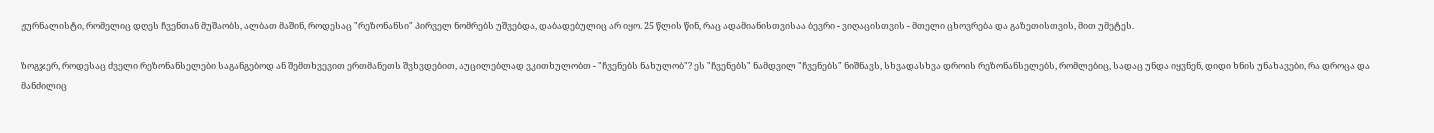ჟურნალისტი, რომელიც დღეს ჩვენთან მუშაობს, ალბათ მაშინ, როდესაც "რეზონანსი" პირველ ნომრებს უშვებდა, დაბადებულიც არ იყო. 25 წლის წინ, რაც ადამიანისთვისაა ბევრი - ვიღაცისთვის - მთელი ცხოვრება და გაზეთისთვის, მით უმეტეს.

ზოგჯერ, როდესაც ძველი რეზონანსელები საგანგებოდ ან შემთხვევით ერთმანეთს შვხვდებით, აუცილებლად ვკითხულობთ - "ჩვენებს ნახულობ"? ეს "ჩვენებს" ნამდვილ "ჩვენებს" ნიშნავს, სხვადასხვა დროის რეზონანსელებს, რომლებიც, სადაც უნდა იყვნენ, დიდი ხნის უნახავები, რა დროცა და მანძილიც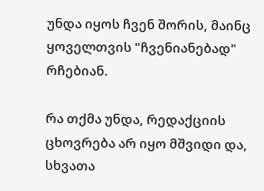უნდა იყოს ჩვენ შორის, მაინც ყოველთვის "ჩვენიანებად" რჩებიან.

რა თქმა უნდა, რედაქციის ცხოვრება არ იყო მშვიდი და, სხვათა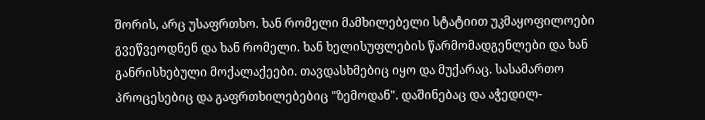შორის, არც უსაფრთხო. ხან რომელი მამხილებელი სტატიით უკმაყოფილოები გვეწვეოდნენ და ხან რომელი. ხან ხელისუფლების წარმომადგენლები და ხან განრისხებული მოქალაქეები. თავდასხმებიც იყო და მუქარაც. სასამართო პროცესებიც და გაფრთხილებებიც "ზემოდან". დაშინებაც და აჭედილ-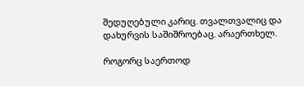შედუღებული კარიც. თვალთვალიც და დახურვის საშიშროებაც. არაერთხელ.

როგორც საერთოდ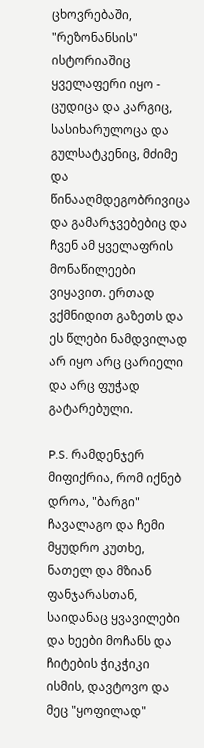ცხოვრებაში, "რეზონანსის" ისტორიაშიც ყველაფერი იყო - ცუდიცა და კარგიც, სასიხარულოცა და გულსატკენიც, მძიმე და წინააღმდეგობრივიცა და გამარჯვებებიც და ჩვენ ამ ყველაფრის მონაწილეები ვიყავით. ერთად ვქმნიდით გაზეთს და ეს წლები ნამდვილად არ იყო არც ცარიელი და არც ფუჭად გატარებული.

P.S. რამდენჯერ მიფიქრია, რომ იქნებ დროა, "ბარგი" ჩავალაგო და ჩემი მყუდრო კუთხე, ნათელ და მზიან ფანჯარასთან, საიდანაც ყვავილები და ხეები მოჩანს და ჩიტების ჭიკჭიკი ისმის, დავტოვო და მეც "ყოფილად"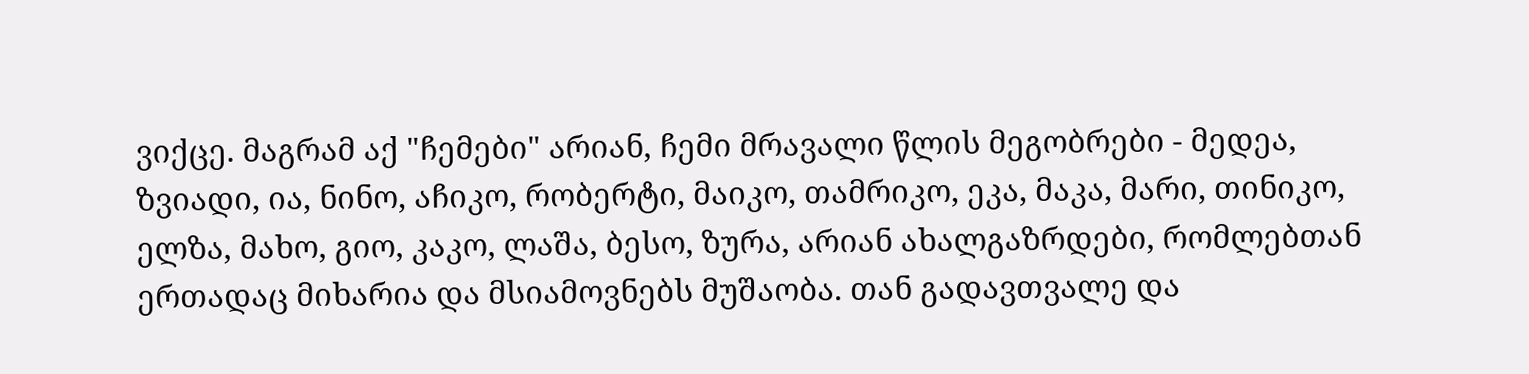ვიქცე. მაგრამ აქ "ჩემები" არიან, ჩემი მრავალი წლის მეგობრები - მედეა, ზვიადი, ია, ნინო, აჩიკო, რობერტი, მაიკო, თამრიკო, ეკა, მაკა, მარი, თინიკო, ელზა, მახო, გიო, კაკო, ლაშა, ბესო, ზურა, არიან ახალგაზრდები, რომლებთან ერთადაც მიხარია და მსიამოვნებს მუშაობა. თან გადავთვალე და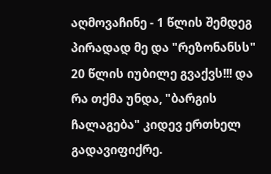აღმოვაჩინე - 1 წლის შემდეგ პირადად მე და "რეზონანსს" 20 წლის იუბილე გვაქვს!!! და რა თქმა უნდა, "ბარგის ჩალაგება" კიდევ ერთხელ გადავიფიქრე.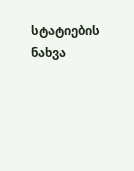სტატიების ნახვა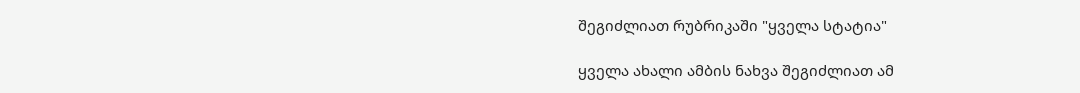შეგიძლიათ რუბრიკაში "ყველა სტატია"

ყველა ახალი ამბის ნახვა შეგიძლიათ ამ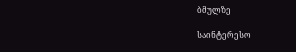ბმულზე

საინტერესო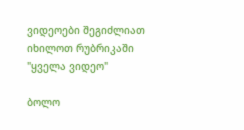ვიდეოები შეგიძლიათ იხილოთ რუბრიკაში "ყველა ვიდეო"

ბოლო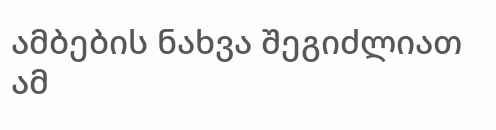ამბების ნახვა შეგიძლიათ ამ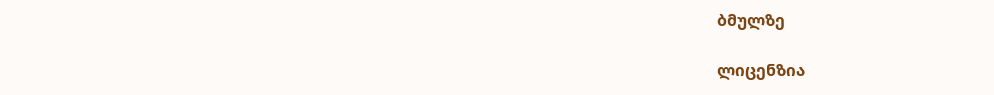ბმულზე

ლიცენზია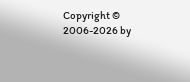Copyright © 2006-2026 by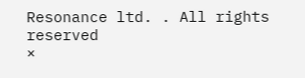Resonance ltd. . All rights reserved
×